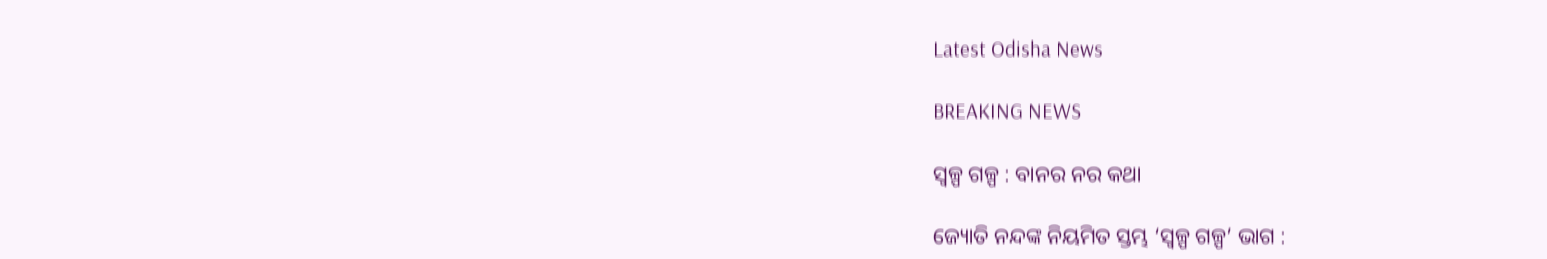Latest Odisha News

BREAKING NEWS

ସ୍ୱଳ୍ପ ଗଳ୍ପ : ବାନର ନର କଥା

ଜ୍ୟୋତି ନନ୍ଦଙ୍କ ନିୟମିତ ସ୍ତମ୍ଭ ‘ସ୍ୱଳ୍ପ ଗଳ୍ପ’ ଭାଗ :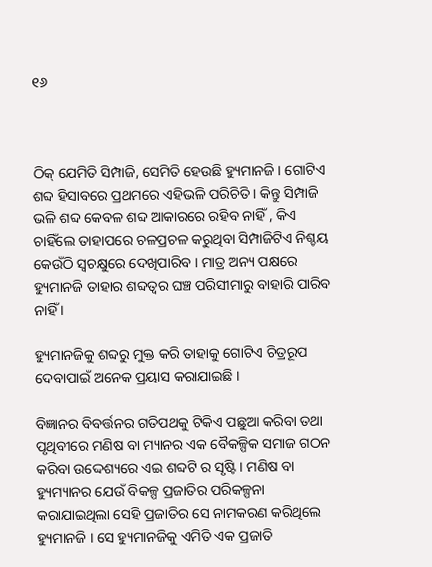୧୬



ଠିକ୍ ଯେମିତି ସିମ୍ପାଜି, ସେମିତି ହେଉଛି ହ୍ୟୁମାନଜି । ଗୋଟିଏ ଶବ୍ଦ ହିସାବରେ ପ୍ରଥମରେ ଏହିଭଳି ପରିଚିତି । କିନ୍ତୁ ସିମ୍ପାଜି ଭଳି ଶବ୍ଦ କେବଳ ଶବ୍ଦ ଆକାରରେ ରହିବ ନାହିଁ , କିଏ ଚାହିଁଲେ ତାହାପରେ ଚଳପ୍ରଚଳ କରୁଥିବା ସିମ୍ପାଜିଟିଏ ନିଶ୍ଚୟ କେଉଁଠି ସ୍ୱଚକ୍ଷୁରେ ଦେଖିପାରିବ । ମାତ୍ର ଅନ୍ୟ ପକ୍ଷରେ ହ୍ୟୁମାନଜି ତାହାର ଶବ୍ଦତ୍ୱର ଘଞ୍ଚ ପରିସୀମାରୁ ବାହାରି ପାରିବ ନାହିଁ ।

ହ୍ୟୁମାନଜିକୁ ଶବ୍ଦରୁ ମୁକ୍ତ କରି ତାହାକୁ ଗୋଟିଏ ଚିତ୍ରରୂପ ଦେବାପାଇଁ ଅନେକ ପ୍ରୟାସ କରାଯାଇଛି ।

ବିଜ୍ଞାନର ବିବର୍ତ୍ତନର ଗତିପଥକୁ ଟିକିଏ ପଛୁଆ କରିବା ତଥା ପୃଥିବୀରେ ମଣିଷ ବା ମ୍ୟାନର ଏକ ବୈକଳ୍ପିକ ସମାଜ ଗଠନ କରିବା ଉଦ୍ଦେଶ୍ୟରେ ଏଇ ଶବ୍ଦଟି ର ସୃଷ୍ଟି । ମଣିଷ ବା ହ୍ୟୁମ୍ୟାନର ଯେଉଁ ବିକଳ୍ପ ପ୍ରଜାତିର ପରିକଳ୍ପନା କରାଯାଇଥିଲା ସେହି ପ୍ରଜାତିର ସେ ନାମକରଣ କରିଥିଲେ ହ୍ୟୁମାନଜି । ସେ ହ୍ୟୁମାନଜିକୁ ଏମିତି ଏକ ପ୍ରଜାତି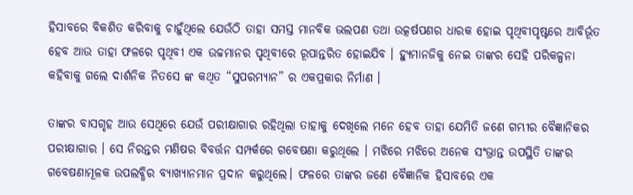ହିସାବରେ ବିକଶିତ କରିବାକୁ ଚାହୁଁଥିଲେ ଯେଉଁଠି ତାହା ସମସ୍ତ ମାନବିକ ଭଲପଣ ତଥା ଉତ୍କର୍ଷପଣର ଧାରକ ହୋଇ ପୃଥିବୀପୃଷ୍ଟରେ ଆବିର୍ଭୂତ ହେବ ଆଉ ତାହା ଫଳରେ ପୃଥିବୀ ଏକ ଉଚ୍ଚମାନର ପୃଥିବୀରେ ରୂପାନ୍ତରିତ ହୋଇଯିବ । ହ୍ୟୁମାନଜିକୁ ନେଇ ତାଙ୍କର ସେହି ପରିକଳ୍ପନା କହିବାକୁ ଗଲେ ଦାର୍ଶନିକ ନିତସେ ଙ୍କ କଥିତ “ସୁପରମ୍ୟାନ” ର ଏକପ୍ରକାର ନିର୍ମାଣ ।

ତାଙ୍କର ବାସଗୃହ ଆଉ ସେଥିରେ ଯେଉଁ ପରୀକ୍ଷାଗାର ରହିଥିଲା ତାହାକୁ ଦେଖିଲେ ମନେ ହେବ ତାହା ଯେମିତି ଜଣେ ଗମ୍ଭୀର ବୈଜ୍ଞାନିକର ପରୀକ୍ଷାଗାର । ସେ ନିରନ୍ତର ମଣିଷର ବିବର୍ତ୍ତନ ସମ୍ପର୍କରେ ଗବେଷଣା କରୁଥିଲେ । ମଝିରେ ମଝିରେ ଅନେକ ସଂଭ୍ରାନ୍ତ ଉପସ୍ଥିତି ତାଙ୍କର ଗବେଷଣାମୂଳକ ଉପଲବ୍ଧିର ବ୍ୟାଖ୍ୟାନମାନ ପ୍ରଦାନ କରୁଥିଲେ। ଫଳରେ ତାଙ୍କର ଜଣେ ବୈଜ୍ଞାନିକ ହିସାବରେ ଏକ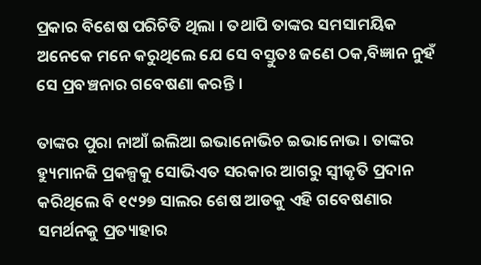ପ୍ରକାର ବିଶେଷ ପରିଚିତି ଥିଲା । ତଥାପି ତାଙ୍କର ସମସାମୟିକ ଅନେକେ ମନେ କରୁଥିଲେ ଯେ ସେ ବସ୍ତୁତଃ ଜଣେ ଠକ,ବିଜ୍ଞାନ ନୁହଁ ସେ ପ୍ରବଞ୍ଚନାର ଗବେଷଣା କରନ୍ତି ।

ତାଙ୍କର ପୁରା ନାଆଁ ଇଲିଆ ଇଭାନୋଭିଚ ଇଭାନୋଭ । ତାଙ୍କର ହ୍ୟୁମାନଜି ପ୍ରକଳ୍ପକୁ ସୋଭିଏତ ସରକାର ଆଗରୁ ସ୍ୱୀକୃତି ପ୍ରଦାନ କରିଥିଲେ ବି ୧୯୨୭ ସାଲର ଶେଷ ଆଡକୁ ଏହି ଗବେଷଣାର ସମର୍ଥନକୁ ପ୍ରତ୍ୟାହାର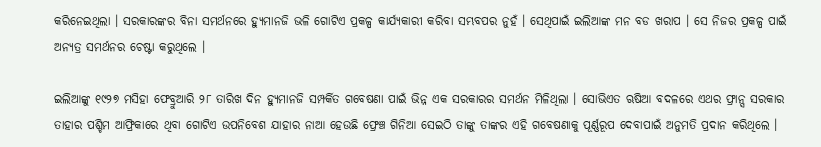କରିନେଇଥିଲା । ସରକାରଙ୍କର ବିନା ସମର୍ଥନରେ ହ୍ୟୁମାନଜି ଭଳି ଗୋଟିଏ ପ୍ରକଳ୍ପ କାର୍ଯ୍ୟକାରୀ କରିବା ସମ୍ଭବପର ନୁହଁ । ସେଥିପାଇଁ ଇଲିଆଙ୍କ ମନ ବଡ ଖରାପ । ସେ ନିଜର ପ୍ରକଳ୍ପ ପାଇଁ ଅନ୍ୟତ୍ର ସମର୍ଥନର ଚେଷ୍ଟା କରୁଥିଲେ ।

ଇଲିଆଙ୍କୁ ୧୯୨୭ ମସିହା ଫେବ୍ରୁଆରି ୨୮ ତାରିଖ ଦିନ ହ୍ୟୁମାନଜି ସମ୍ପର୍କିତ ଗବେଷଣା ପାଇଁ ଭିନ୍ନ ଏକ ସରକାରର ସମର୍ଥନ ମିଳିଥିଲା । ସୋଭିଏତ ଋଷିଆ ବଦଳରେ ଏଥର ଫ୍ରାନ୍ସ ସରକାର ତାହାର ପଶ୍ଚିମ ଆଫ୍ରିକାରେ ଥିବା ଗୋଟିଏ ଉପନିବେଶ ଯାହାର ନାଆ ହେଉଛି ଫ୍ରେଞ୍ଚ ଗିନିଆ ସେଇଠି ତାଙ୍କୁ ତାଙ୍କର ଏହି ଗବେଷଣାକୁ ପୂର୍ଣ୍ଣରୂପ ଦେବାପାଇଁ ଅନୁମତି ପ୍ରଦାନ କରିଥିଲେ ।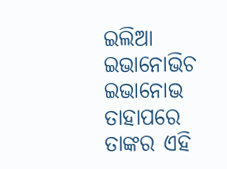ଇଲିଆ ଇଭାନୋଭିଚ ଇଭାନୋଭ ତାହାପରେ ତାଙ୍କର ଏହି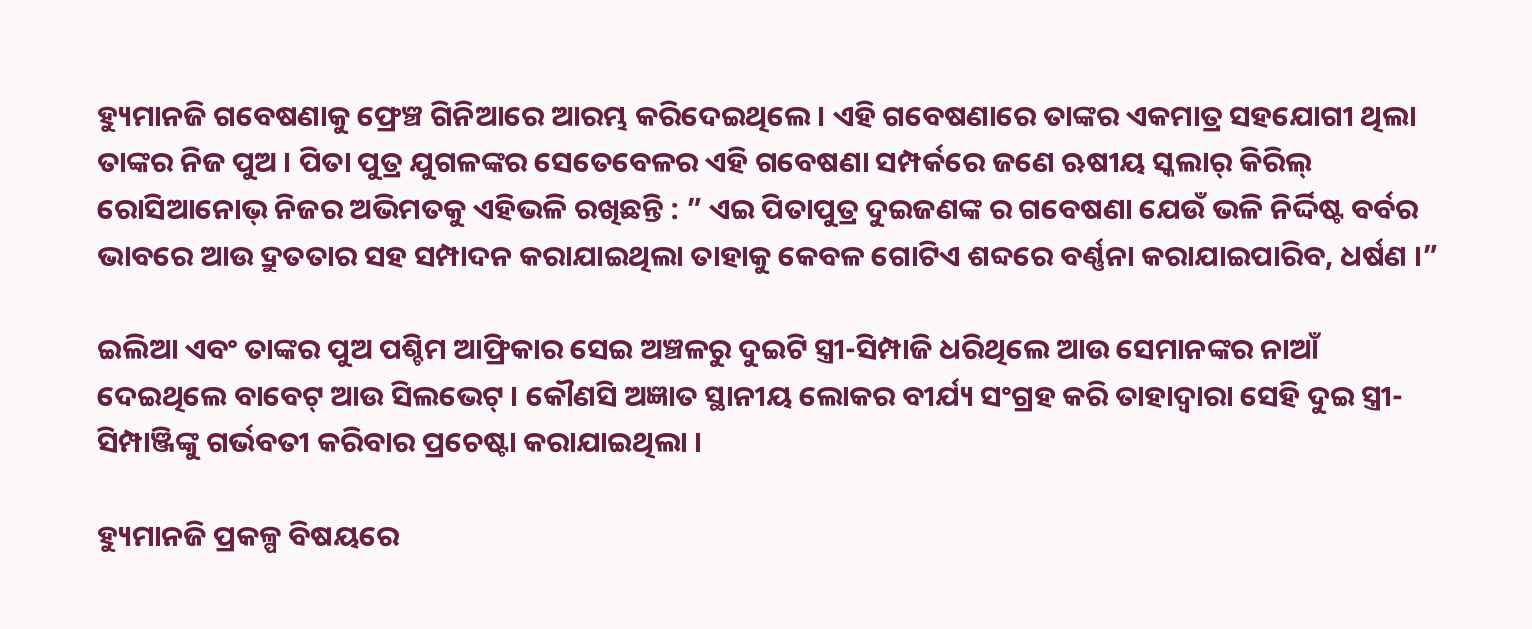ହ୍ୟୁମାନଜି ଗବେଷଣାକୁ ଫ୍ରେଞ୍ଚ ଗିନିଆରେ ଆରମ୍ଭ କରିଦେଇଥିଲେ । ଏହି ଗବେଷଣାରେ ତାଙ୍କର ଏକମାତ୍ର ସହଯୋଗୀ ଥିଲା ତାଙ୍କର ନିଜ ପୁଅ । ପିତା ପୁତ୍ର ଯୁଗଳଙ୍କର ସେତେବେଳର ଏହି ଗବେଷଣା ସମ୍ପର୍କରେ ଜଣେ ଋଷୀୟ ସ୍କଲାର୍ କିରିଲ୍ ରୋସିଆନୋଭ୍ ନିଜର ଅଭିମତକୁ ଏହିଭଳି ରଖିଛନ୍ତି : ” ଏଇ ପିତାପୁତ୍ର ଦୁଇଜଣଙ୍କ ର ଗବେଷଣା ଯେଉଁ ଭଳି ନିର୍ଦ୍ଦିଷ୍ଟ ବର୍ବର ଭାବରେ ଆଉ ଦ୍ରୁତତାର ସହ ସମ୍ପାଦନ କରାଯାଇଥିଲା ତାହାକୁ କେବଳ ଗୋଟିଏ ଶବ୍ଦରେ ବର୍ଣ୍ଣନା କରାଯାଇପାରିବ, ଧର୍ଷଣ ।”

ଇଲିଆ ଏବଂ ତାଙ୍କର ପୁଅ ପଶ୍ଚିମ ଆଫ୍ରିକାର ସେଇ ଅଞ୍ଚଳରୁ ଦୁଇଟି ସ୍ତ୍ରୀ-ସିମ୍ପାଜି ଧରିଥିଲେ ଆଉ ସେମାନଙ୍କର ନାଆଁ ଦେଇଥିଲେ ବାବେଟ୍ ଆଉ ସିଲଭେଟ୍ । କୌଣସି ଅଜ୍ଞାତ ସ୍ଥାନୀୟ ଲୋକର ବୀର୍ଯ୍ୟ ସଂଗ୍ରହ କରି ତାହାଦ୍ୱାରା ସେହି ଦୁଇ ସ୍ତ୍ରୀ-ସିମ୍ପାଞ୍ଜିଙ୍କୁ ଗର୍ଭବତୀ କରିବାର ପ୍ରଚେଷ୍ଟା କରାଯାଇଥିଲା ।

ହ୍ୟୁମାନଜି ପ୍ରକଳ୍ପ ବିଷୟରେ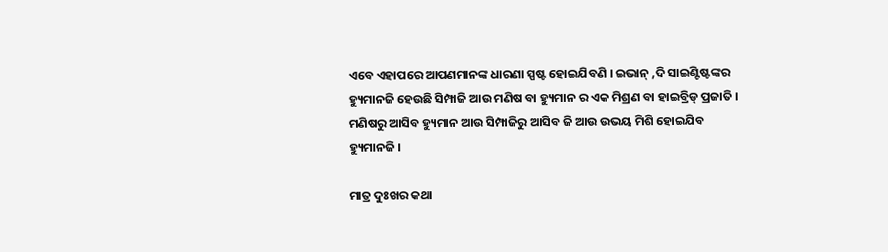ଏବେ ଏହାପରେ ଆପଣମାନଙ୍କ ଧାରଣା ସ୍ପଷ୍ଟ ହୋଇଯିବଣି । ଇଭାନ୍ ,ଦି ସାଇଣ୍ଟିଷ୍ଟଙ୍କର ହ୍ୟୁମାନଜି ହେଉଛି ସିମ୍ପାଜି ଆଉ ମଣିଷ ବା ହ୍ୟୁମାନ ର ଏକ ମିଶ୍ରଣ ବା ହାଇବ୍ରିଡ୍ ପ୍ରଜାତି । ମଣିଷରୁ ଆସିବ ହ୍ୟୁମାନ ଆଉ ସିମ୍ପାଜିରୁ ଆସିବ ଜି ଆଉ ଉଭୟ ମିଶି ହୋଇଯିବ ହ୍ୟୁମାନଜି ।

ମାତ୍ର ଦୁଃଖର କଥା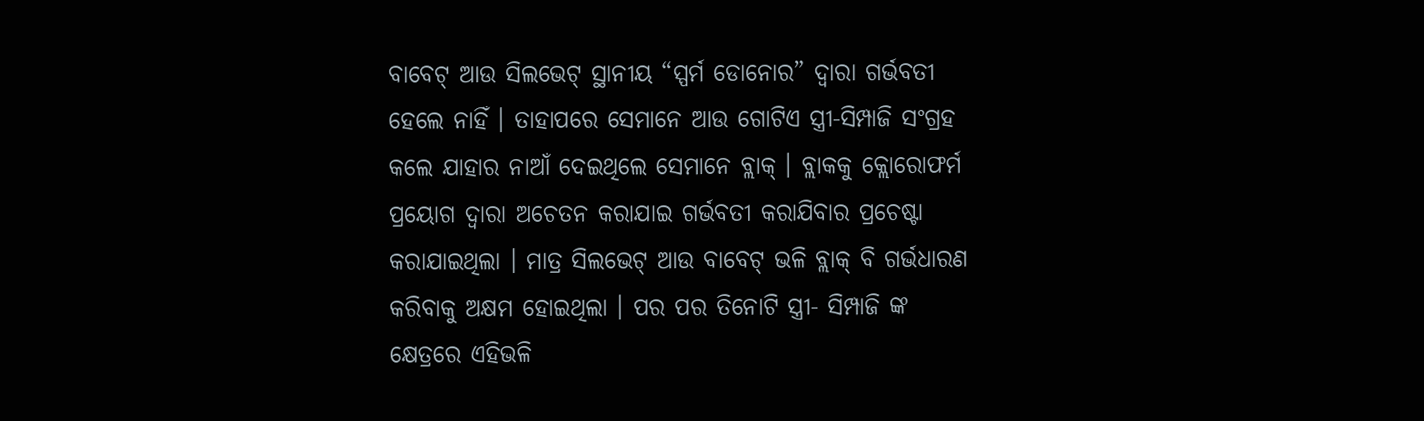ବାବେଟ୍ ଆଉ ସିଲଭେଟ୍ ସ୍ଥାନୀୟ “ସ୍ପର୍ମ ଡୋନୋର” ଦ୍ୱାରା ଗର୍ଭବତୀ ହେଲେ ନାହିଁ । ତାହାପରେ ସେମାନେ ଆଉ ଗୋଟିଏ ସ୍ତ୍ରୀ-ସିମ୍ପାଜି ସଂଗ୍ରହ କଲେ ଯାହାର ନାଆଁ ଦେଇଥିଲେ ସେମାନେ ବ୍ଲାକ୍ । ବ୍ଲାକକୁ କ୍ଲୋରୋଫର୍ମ ପ୍ରୟୋଗ ଦ୍ୱାରା ଅଚେତନ କରାଯାଇ ଗର୍ଭବତୀ କରାଯିବାର ପ୍ରଚେଷ୍ଟା କରାଯାଇଥିଲା । ମାତ୍ର ସିଲଭେଟ୍ ଆଉ ବାବେଟ୍ ଭଳି ବ୍ଲାକ୍ ବି ଗର୍ଭଧାରଣ କରିବାକୁ ଅକ୍ଷମ ହୋଇଥିଲା । ପର ପର ତିନୋଟି ସ୍ତ୍ରୀ- ସିମ୍ପାଜି ଙ୍କ କ୍ଷେତ୍ରରେ ଏହିଭଳି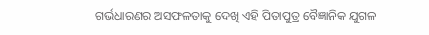ଗର୍ଭଧାରଣର ଅସଫଳତାକୁ ଦେଖି ଏହି ପିତାପୁତ୍ର ବୈଜ୍ଞାନିକ ଯୁଗଳ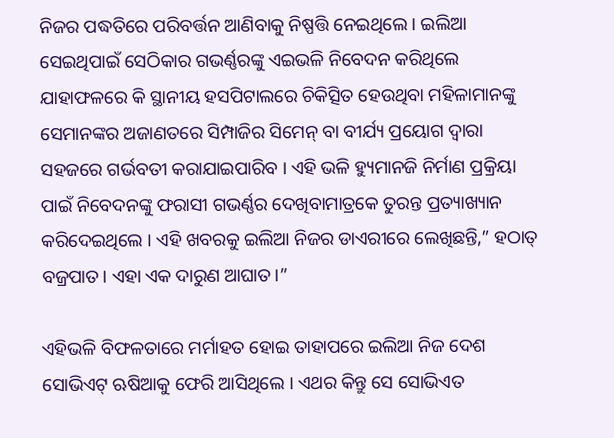ନିଜର ପଦ୍ଧତିରେ ପରିବର୍ତ୍ତନ ଆଣିବାକୁ ନିଷ୍ପତ୍ତି ନେଇଥିଲେ । ଇଲିଆ ସେଇଥିପାଇଁ ସେଠିକାର ଗଭର୍ଣ୍ଣରଙ୍କୁ ଏଇଭଳି ନିବେଦନ କରିଥିଲେ ଯାହାଫଳରେ କି ସ୍ଥାନୀୟ ହସପିଟାଲରେ ଚିକିତ୍ସିତ ହେଉଥିବା ମହିଳାମାନଙ୍କୁ ସେମାନଙ୍କର ଅଜାଣତରେ ସିମ୍ପାଜିର ସିମେନ୍ ବା ବୀର୍ଯ୍ୟ ପ୍ରୟୋଗ ଦ୍ୱାରା ସହଜରେ ଗର୍ଭବତୀ କରାଯାଇପାରିବ । ଏହି ଭଳି ହ୍ୟୁମାନଜି ନିର୍ମାଣ ପ୍ରକ୍ରିୟା ପାଇଁ ନିବେଦନଙ୍କୁ ଫରାସୀ ଗଭର୍ଣ୍ଣର ଦେଖିବାମାତ୍ରକେ ତୁରନ୍ତ ପ୍ରତ୍ୟାଖ୍ୟାନ କରିଦେଇଥିଲେ । ଏହି ଖବରକୁ ଇଲିଆ ନିଜର ଡାଏରୀରେ ଲେଖିଛନ୍ତି,” ହଠାତ୍ ବଜ୍ରପାତ। ଏହା ଏକ ଦାରୁଣ ଆଘାତ।”

ଏହିଭଳି ବିଫଳତାରେ ମର୍ମାହତ ହୋଇ ତାହାପରେ ଇଲିଆ ନିଜ ଦେଶ ସୋଭିଏଟ୍ ଋଷିଆକୁ ଫେରି ଆସିଥିଲେ । ଏଥର କିନ୍ତୁ ସେ ସୋଭିଏତ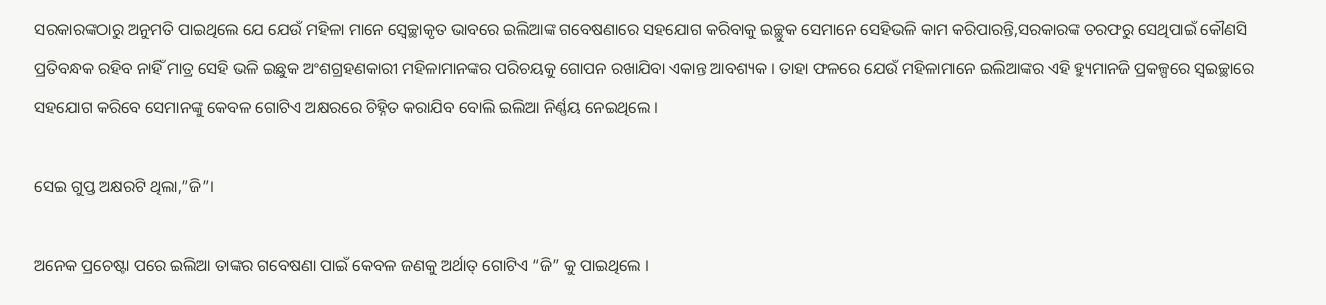ସରକାରଙ୍କଠାରୁ ଅନୁମତି ପାଇଥିଲେ ଯେ ଯେଉଁ ମହିଳା ମାନେ ସ୍ୱେଚ୍ଛାକୃତ ଭାବରେ ଇଲିଆଙ୍କ ଗବେଷଣାରେ ସହଯୋଗ କରିବାକୁ ଇଚ୍ଛୁକ ସେମାନେ ସେହିଭଳି କାମ କରିପାରନ୍ତି,ସରକାରଙ୍କ ତରଫରୁ ସେଥିପାଇଁ କୌଣସି ପ୍ରତିବନ୍ଧକ ରହିବ ନାହିଁ ମାତ୍ର ସେହି ଭଳି ଇଛୁକ ଅଂଶଗ୍ରହଣକାରୀ ମହିଳାମାନଙ୍କର ପରିଚୟକୁ ଗୋପନ ରଖାଯିବା ଏକାନ୍ତ ଆବଶ୍ୟକ । ତାହା ଫଳରେ ଯେଉଁ ମହିଳାମାନେ ଇଲିଆଙ୍କର ଏହି ହ୍ୟୁମାନଜି ପ୍ରକଳ୍ପରେ ସ୍ୱଇଚ୍ଛାରେ ସହଯୋଗ କରିବେ ସେମାନଙ୍କୁ କେବଳ ଗୋଟିଏ ଅକ୍ଷରରେ ଚିହ୍ନିତ କରାଯିବ ବୋଲି ଇଲିଆ ନିର୍ଣ୍ଣୟ ନେଇଥିଲେ ।

ସେଇ ଗୁପ୍ତ ଅକ୍ଷରଟି ଥିଲା,”ଜି”।

ଅନେକ ପ୍ରଚେଷ୍ଟା ପରେ ଇଲିଆ ତାଙ୍କର ଗବେଷଣା ପାଇଁ କେବଳ ଜଣକୁ ଅର୍ଥାତ୍ ଗୋଟିଏ “ଜି” କୁ ପାଇଥିଲେ ।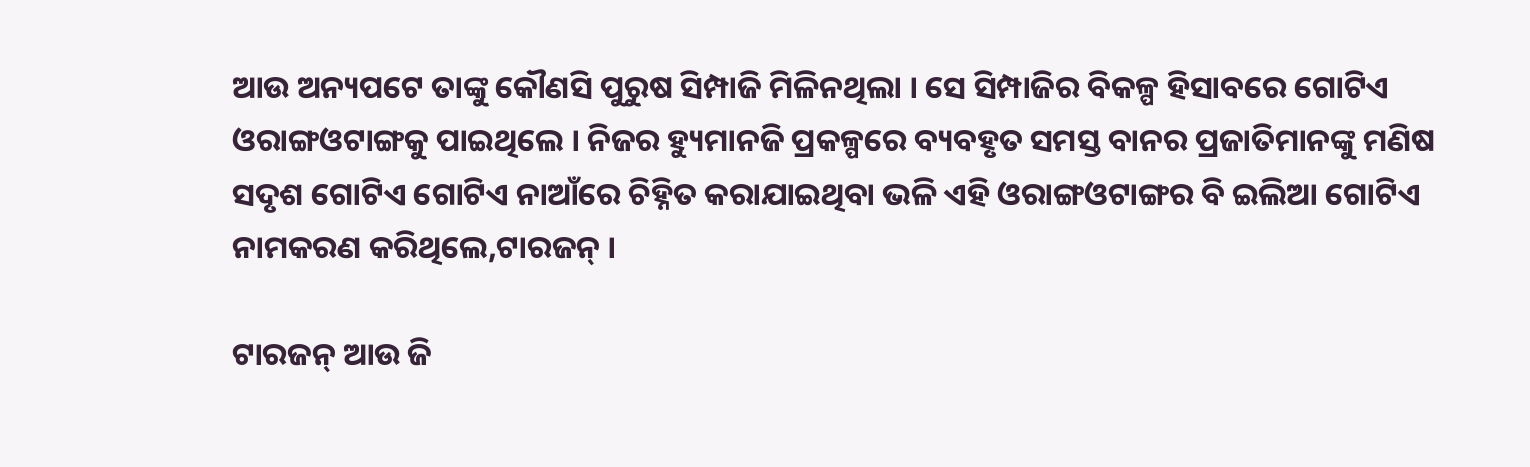ଆଉ ଅନ୍ୟପଟେ ତାଙ୍କୁ କୌଣସି ପୁରୁଷ ସିମ୍ପାଜି ମିଳିନଥିଲା । ସେ ସିମ୍ପାଜିର ବିକଳ୍ପ ହିସାବରେ ଗୋଟିଏ ଓରାଙ୍ଗଓଟାଙ୍ଗକୁ ପାଇଥିଲେ । ନିଜର ହ୍ୟୁମାନଜି ପ୍ରକଳ୍ପରେ ବ୍ୟବହୃତ ସମସ୍ତ ବାନର ପ୍ରଜାତିମାନଙ୍କୁ ମଣିଷ ସଦୃଶ ଗୋଟିଏ ଗୋଟିଏ ନାଆଁରେ ଚିହ୍ନିତ କରାଯାଇଥିବା ଭଳି ଏହି ଓରାଙ୍ଗଓଟାଙ୍ଗର ବି ଇଲିଆ ଗୋଟିଏ ନାମକରଣ କରିଥିଲେ,ଟାରଜନ୍ ।

ଟାରଜନ୍ ଆଉ ଜି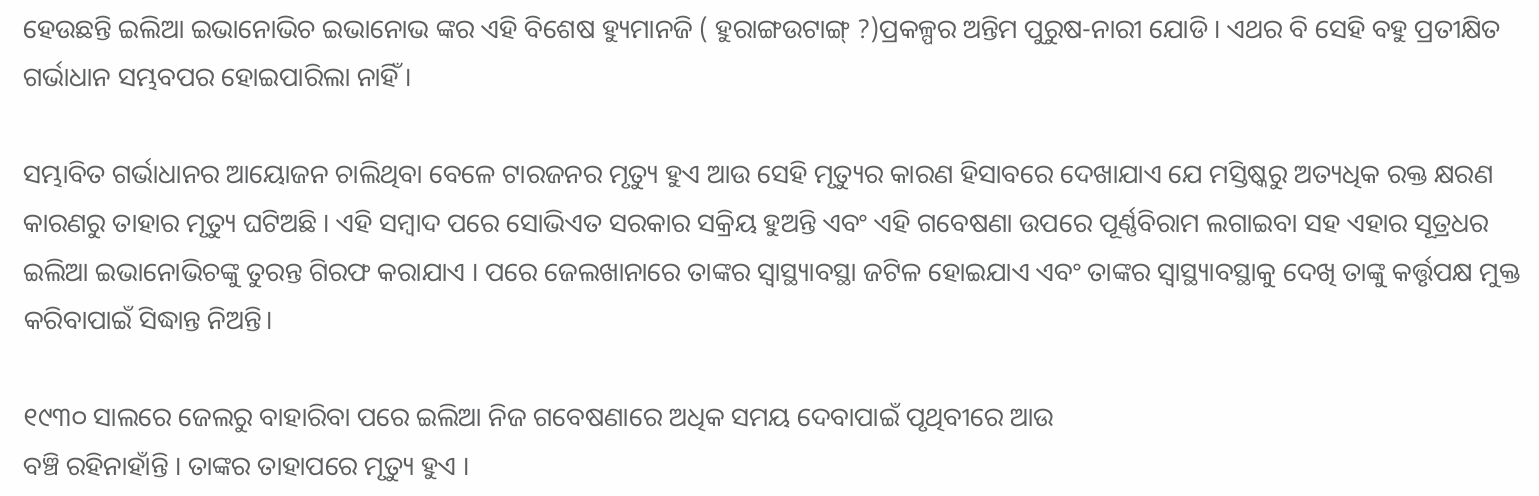ହେଉଛନ୍ତି ଇଲିଆ ଇଭାନୋଭିଚ ଇଭାନୋଭ ଙ୍କର ଏହି ବିଶେଷ ହ୍ୟୁମାନଜି ( ହୁରାଙ୍ଗଉଟାଙ୍ଗ୍ ?)ପ୍ରକଳ୍ପର ଅନ୍ତିମ ପୁରୁଷ-ନାରୀ ଯୋଡି । ଏଥର ବି ସେହି ବହୁ ପ୍ରତୀକ୍ଷିତ ଗର୍ଭାଧାନ ସମ୍ଭବପର ହୋଇପାରିଲା ନାହିଁ ।

ସମ୍ଭାବିତ ଗର୍ଭାଧାନର ଆୟୋଜନ ଚାଲିଥିବା ବେଳେ ଟାରଜନର ମୃତ୍ୟୁ ହୁଏ ଆଉ ସେହି ମୃତ୍ୟୁର କାରଣ ହିସାବରେ ଦେଖାଯାଏ ଯେ ମସ୍ତିଷ୍କରୁ ଅତ୍ୟଧିକ ରକ୍ତ କ୍ଷରଣ କାରଣରୁ ତାହାର ମୃତ୍ୟୁ ଘଟିଅଛି । ଏହି ସମ୍ବାଦ ପରେ ସୋଭିଏତ ସରକାର ସକ୍ରିୟ ହୁଅନ୍ତି ଏବଂ ଏହି ଗବେଷଣା ଉପରେ ପୂର୍ଣ୍ଣବିରାମ ଲଗାଇବା ସହ ଏହାର ସୂତ୍ରଧର ଇଲିଆ ଇଭାନୋଭିଚଙ୍କୁ ତୁରନ୍ତ ଗିରଫ କରାଯାଏ । ପରେ ଜେଲଖାନାରେ ତାଙ୍କର ସ୍ୱାସ୍ଥ୍ୟାବସ୍ଥା ଜଟିଳ ହୋଇଯାଏ ଏବଂ ତାଙ୍କର ସ୍ୱାସ୍ଥ୍ୟାବସ୍ଥାକୁ ଦେଖି ତାଙ୍କୁ କର୍ତ୍ତୃପକ୍ଷ ମୁକ୍ତ କରିବାପାଇଁ ସିଦ୍ଧାନ୍ତ ନିଅନ୍ତି।

୧୯୩୦ ସାଲରେ ଜେଲରୁ ବାହାରିବା ପରେ ଇଲିଆ ନିଜ ଗବେଷଣାରେ ଅଧିକ ସମୟ ଦେବାପାଇଁ ପୃଥିବୀରେ ଆଉ
ବଞ୍ଚି ରହିନାହାଁନ୍ତି । ତାଙ୍କର ତାହାପରେ ମୃତ୍ୟୁ ହୁଏ ।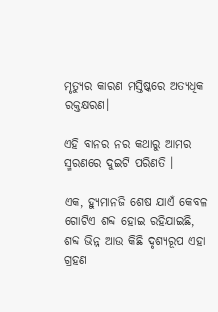ମୃତ୍ୟୁର କାରଣ ମସ୍ତିଷ୍କରେ ଅତ୍ୟଧିକ ରକ୍ତକ୍ଷରଣ।

ଏହି ବାନର ନର କଥାରୁ ଆମର ସ୍ମରଣରେ ଦୁଇଟି ପରିଣତି ।

ଏକ, ହ୍ୟୁମାନଜି ଶେଷ ଯାଏଁ କେବଳ ଗୋଟିଏ ଶବ୍ଦ ହୋଇ ରହିଯାଇଛି, ଶବ୍ଦ ଭିନ୍ନ ଆଉ କିଛି ଦୃଶ୍ୟରୂପ ଏହା ଗ୍ରହଣ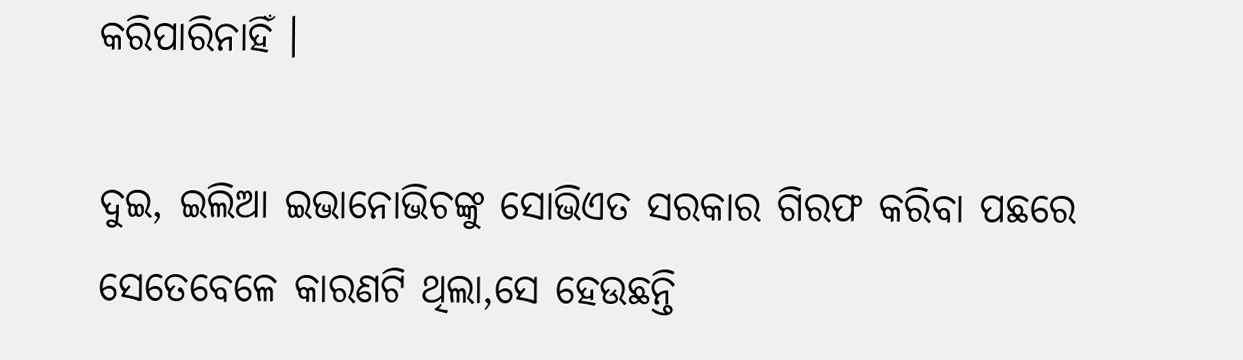କରିପାରିନାହିଁ ।

ଦୁଇ, ଇଲିଆ ଇଭାନୋଭିଚଙ୍କୁ ସୋଭିଏତ ସରକାର ଗିରଫ କରିବା ପଛରେ ସେତେବେଳେ କାରଣଟି ଥିଲା,ସେ ହେଉଛନ୍ତି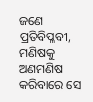ଜଣେ ପ୍ରତିବିପ୍ଳବୀ, ମଣିଷକୁ ଅଣମଣିଷ କରିବାରେ ସେ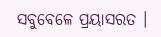ସବୁବେଳେ ପ୍ରୟାସରତ ।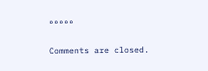°°°°°

Comments are closed.